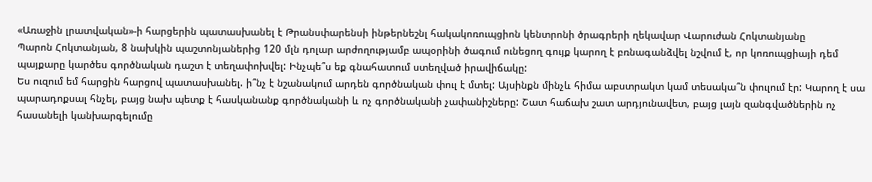«Առաջին լրատվական»-ի հարցերին պատասխանել է Թրանսփարենսի ինթերնեշնլ հակակոռուպցիոն կենտրոնի ծրագրերի ղեկավար Վարուժան Հոկտանյանը
Պարոն Հոկտանյան, 8 նախկին պաշտոնյաներից 120 մլն դոլար արժողությամբ ապօրինի ծագում ունեցող գույք կարող է բռնագանձվել նշվում է, որ կոռուպցիայի դեմ պայքարը կարծես գործնական դաշտ է տեղափոխվել: Ինչպե՞ս եք գնահատում ստեղված իրավիճակը:
Ես ուզում եմ հարցին հարցով պատասխանել. ի՞նչ է նշանակում արդեն գործնական փուլ է մտել: Այսինքն մինչև հիմա աբստրակտ կամ տեսակա՞ն փուլում էր: Կարող է սա պարադոքսալ հնչել, բայց նախ պետք է հասկանանք գործնականի և ոչ գործնականի չափանիշները: Շատ հաճախ շատ արդյունավետ, բայց լայն զանգվածներին ոչ հասանելի կանխարգելումը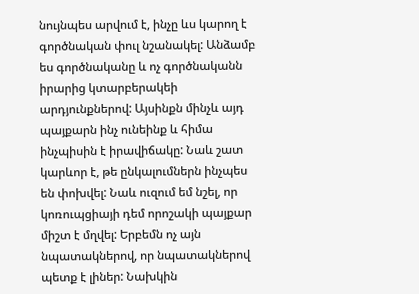նույնպես արվում է, ինչը ևս կարող է գործնական փուլ նշանակել: Անձամբ ես գործնականը և ոչ գործնականն իրարից կտարբերակեի արդյունքներով: Այսինքն մինչև այդ պայքարն ինչ ունեինք և հիմա ինչպիսին է իրավիճակը: Նաև շատ կարևոր է, թե ընկալումներն ինչպես են փոխվել: Նաև ուզում եմ նշել, որ կոռուպցիայի դեմ որոշակի պայքար միշտ է մղվել: Երբեմն ոչ այն նպատակներով, որ նպատակներով պետք է լիներ: Նախկին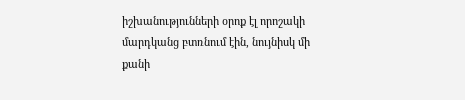իշխանությունների օրոք էլ որոշակի մարդկանց բտռնում էին, նույնիսկ մի քանի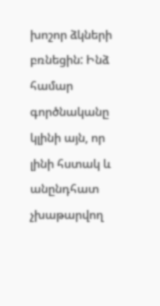խոշոր ձկների բռնեցին: Ինձ համար գործնականը կլինի այն, որ լինի հստակ և անընդհատ չխաթարվող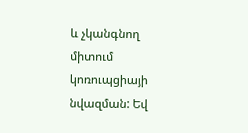և չկանգնող միտում կոռուպցիայի նվազման: Եվ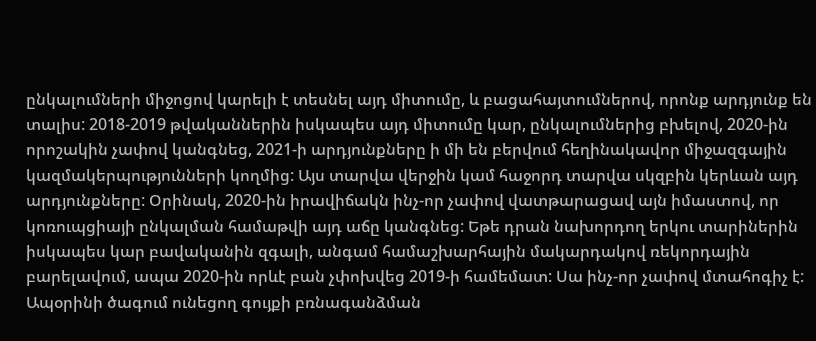ընկալումների միջոցով կարելի է տեսնել այդ միտումը, և բացահայտումներով, որոնք արդյունք են տալիս: 2018-2019 թվականներին իսկապես այդ միտումը կար, ընկալումներից բխելով, 2020-ին որոշակին չափով կանգնեց, 2021-ի արդյունքները ի մի են բերվում հեղինակավոր միջազգային կազմակերպությունների կողմից: Այս տարվա վերջին կամ հաջորդ տարվա սկզբին կերևան այդ արդյունքները: Օրինակ, 2020-ին իրավիճակն ինչ-որ չափով վատթարացավ այն իմաստով, որ կոռուպցիայի ընկալման համաթվի այդ աճը կանգնեց: Եթե դրան նախորդող երկու տարիներին իսկապես կար բավականին զգալի, անգամ համաշխարհային մակարդակով ռեկորդային բարելավում, ապա 2020-ին որևէ բան չփոխվեց 2019-ի համեմատ: Սա ինչ-որ չափով մտահոգիչ է:
Ապօրինի ծագում ունեցող գույքի բռնագանձման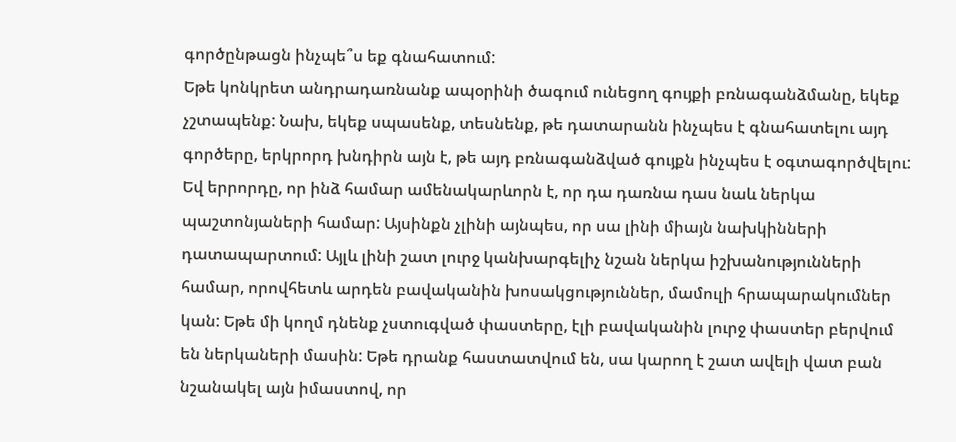գործընթացն ինչպե՞ս եք գնահատում:
Եթե կոնկրետ անդրադառնանք ապօրինի ծագում ունեցող գույքի բռնագանձմանը, եկեք չշտապենք: Նախ, եկեք սպասենք, տեսնենք, թե դատարանն ինչպես է գնահատելու այդ գործերը, երկրորդ խնդիրն այն է, թե այդ բռնագանձված գույքն ինչպես է օգտագործվելու: Եվ երրորդը, որ ինձ համար ամենակարևորն է, որ դա դառնա դաս նաև ներկա պաշտոնյաների համար: Այսինքն չլինի այնպես, որ սա լինի միայն նախկինների դատապարտում: Այլև լինի շատ լուրջ կանխարգելիչ նշան ներկա իշխանությունների համար, որովհետև արդեն բավականին խոսակցություններ, մամուլի հրապարակումներ կան: Եթե մի կողմ դնենք չստուգված փաստերը, էլի բավականին լուրջ փաստեր բերվում են ներկաների մասին: Եթե դրանք հաստատվում են, սա կարող է շատ ավելի վատ բան նշանակել այն իմաստով, որ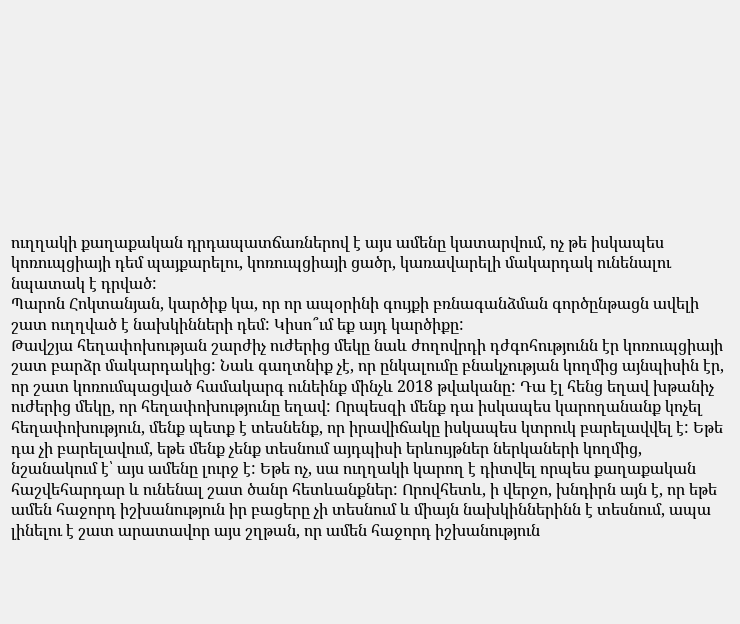ուղղակի քաղաքական դրդապատճառներով է այս ամենը կատարվում, ոչ թե իսկապես կոռուպցիայի դեմ պայքարելու, կոռուպցիայի ցածր, կառավարելի մակարդակ ունենալու նպատակ է դրված:
Պարոն Հոկտանյան, կարծիք կա, որ որ ապօրինի գույքի բռնագանձման գործընթացն ավելի շատ ուղղված է նախկինների դեմ: Կիսո՞ւմ եք այդ կարծիքը:
Թավշյա հեղափոխության շարժիչ ուժերից մեկը նաև ժողովրդի դժգոհությունն էր կոռուպցիայի շատ բարձր մակարդակից: Նաև գաղտնիք չէ, որ ընկալումը բնակչության կողմից այնպիսին էր, որ շատ կոռումպացված համակարգ ունեինք մինչև 2018 թվականը: Դա էլ հենց եղավ խթանիչ ուժերից մեկը, որ հեղափոխությունը եղավ: Որպեսզի մենք դա իսկապես կարողանանք կոչել հեղափոխություն, մենք պետք է տեսնենք, որ իրավիճակը իսկապես կտրուկ բարելավվել է: Եթե դա չի բարելավում, եթե մենք չենք տեսնում այդպիսի երևույթներ ներկաների կողմից, նշանակում է՝ այս ամենը լուրջ է: Եթե ոչ, սա ուղղակի կարող է դիտվել որպես քաղաքական հաշվեհարդար և ունենալ շատ ծանր հետևանքներ: Որովհետև, ի վերջո, խնդիրն այն է, որ եթե ամեն հաջորդ իշխանություն իր բացերը չի տեսնում և միայն նախկիններինն է տեսնում, ապա լինելու է շատ արատավոր այս շղթան, որ ամեն հաջորդ իշխանություն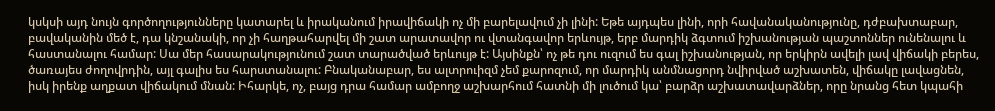կսկսի այդ նույն գործողությունները կատարել և իրականում իրավիճակի ոչ մի բարելավում չի լինի: Եթե այդպես լինի, որի հավանականությունը, դժբախտաբար, բավականին մեծ է, դա կնշանակի, որ չի հաղթահարվել մի շատ արատավոր ու վտանգավոր երևույթ, երբ մարդիկ ձգտում իշխանության պաշտոններ ունենալու և հաստանալու համար: Սա մեր հասարակությունում շատ տարածված երևույթ է: Այսինքն՝ ոչ թե դու ուզում ես գալ իշխանության, որ երկիրն ավելի լավ վիճակի բերես, ծառայես ժողովրդին, այլ գալիս ես հարստանալու: Բնականաբար, ես ալտրուիզմ չեմ քարոզում, որ մարդիկ անմնացորդ նվիրված աշխատեն, վիճակը լավացնեն, իսկ իրենք աղքատ վիճակում մնան: Իհարկե, ոչ, բայց դրա համար ամբողջ աշխարհում հատնի մի լուծում կա՝ բարձր աշխատավարձներ, որը նրանց հետ կպահի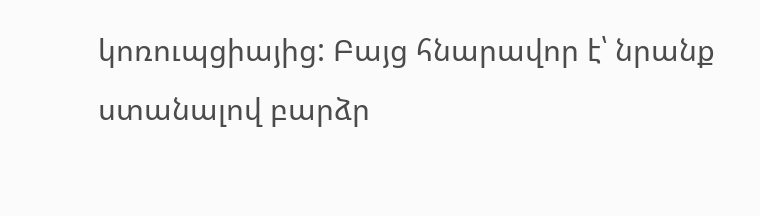կոռուպցիայից: Բայց հնարավոր է՝ նրանք ստանալով բարձր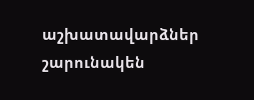աշխատավարձներ շարունակեն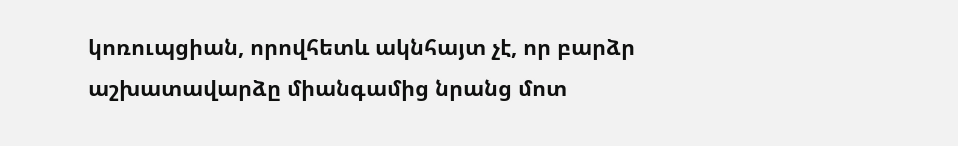կոռուպցիան, որովհետև ակնհայտ չէ, որ բարձր աշխատավարձը միանգամից նրանց մոտ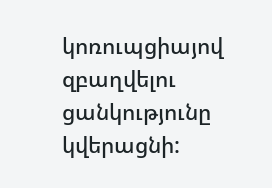կոռուպցիայով զբաղվելու ցանկությունը կվերացնի: